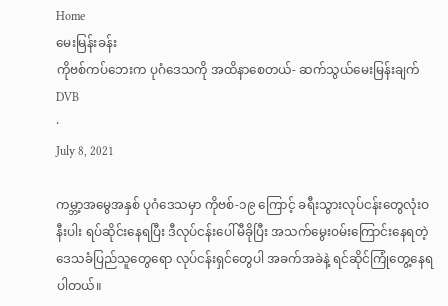Home
မေးမြန်းခန်း
ကိုဗစ်ကပ်ဘေးက ပုဂံဒေသကို အထိနာစေတယ်- ဆက်သွယ်မေးမြန်းချက်
DVB
·
July 8, 2021

ကမ္ဘာ့အမွေအနှစ် ပုဂံဒေသမှာ ကိုဗစ်-၁၉ ကြောင့် ခရီးသွားလုပ်ငန်းတွေလုံးဝနီးပါး ရပ်ဆိုင်းနေရပြီး ဒီလုပ်ငန်းပေါ်မီခိုပြီး အသက်မွေးဝမ်းကြောင်းနေရတဲ့ ဒေသခံပြည်သူတွေရော လုပ်ငန်းရှင်တွေပါ အခက်အခဲနဲ့ ရင်ဆိုင်ကြုံတွေ့နေရပါတယ်။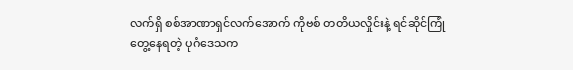လက်ရှိ စစ်အာဏာရှင်လက်အောက် ကိုဗစ် တတိယလှိုင်းနဲ့ ရင်ဆိုင်ကြုံတွေ့နေရတဲ့ ပုဂံဒေသက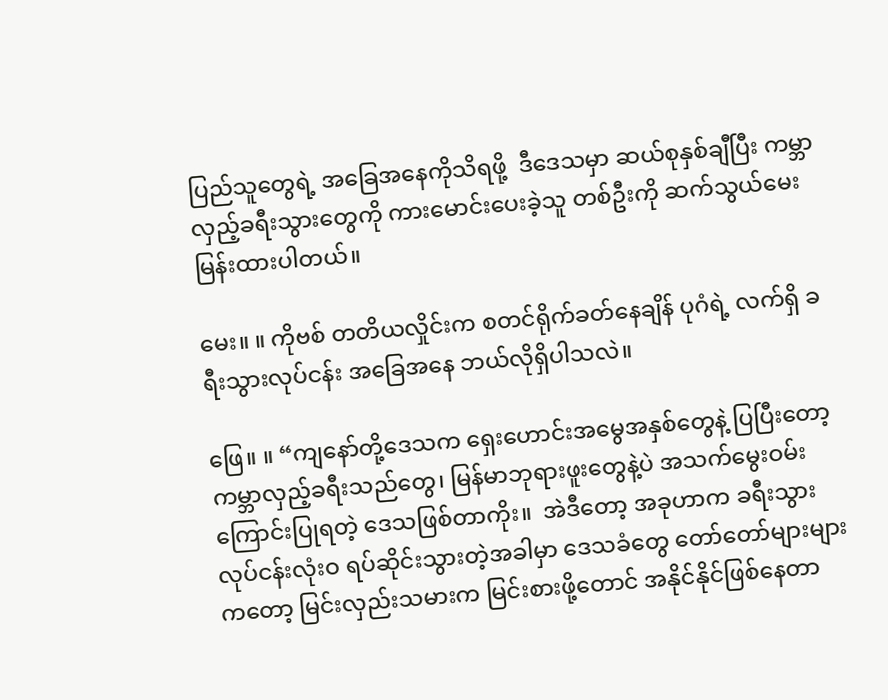ပြည်သူတွေရဲ့ အခြေအနေကိုသိရဖို့  ဒီဒေသမှာ ဆယ်စုနှစ်ချီပြီး ကမ္ဘာလှည့်ခရီးသွားတွေကို ကားမောင်းပေးခဲ့သူ တစ်ဦးကို ဆက်သွယ်မေးမြန်းထားပါတယ်။

မေး။ ။ ကိုဗစ် တတိယလှိုင်းက စတင်ရိုက်ခတ်နေချိန် ပုဂံရဲ့ လက်ရှိ ခရီးသွားလုပ်ငန်း အခြေအနေ ဘယ်လိုရှိပါသလဲ။

ဖြေ။ ။ “ကျနော်တို့ဒေသက ရှေးဟောင်းအမွေအနှစ်တွေနဲ့ ပြပြီးတော့ ကမ္ဘာလှည့်ခရီးသည်တွေ၊ မြန်မာဘုရားဖူးတွေနဲ့ပဲ အသက်မွေးဝမ်းကြောင်းပြုရတဲ့ ဒေသဖြစ်တာကိုး။  အဲဒီတော့ အခုဟာက ခရီးသွားလုပ်ငန်းလုံးဝ ရပ်ဆိုင်းသွားတဲ့အခါမှာ ဒေသခံတွေ တော်တော်များများ ကတော့ မြင်းလှည်းသမားက မြင်းစားဖို့တောင် အနိုင်နိုင်ဖြစ်နေတာ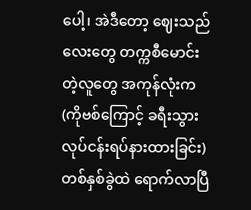ပေါ့၊ အဲဒီတော့ ဈေးသည်လေးတွေ တက္ကစီမောင်းတဲ့လူတွေ အကုန်လုံးက (ကိုဗစ်ကြောင့် ခရီးသွားလုပ်ငန်းရပ်နားထားခြင်း) တစ်နှစ်ခွဲထဲ ရောက်လာပြီ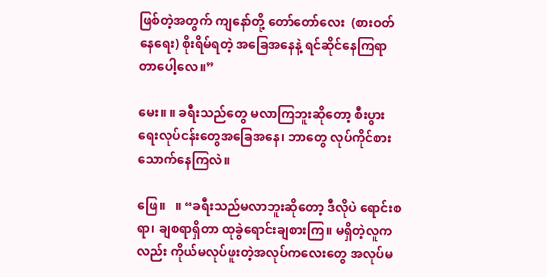ဖြစ်တဲ့အတွက် ကျနော်တို့ တော်တော်လေး  (စားဝတ်နေရေး) စိုးရိမ်ရတဲ့ အခြေအနေနဲ့ ရင်ဆိုင်နေကြရာတာပေါ့လေ။”

မေး။ ။ ခရီးသည်တွေ မလာကြဘူးဆိုတော့ စီးပွားရေးလုပ်ငန်းတွေအခြေအနေ၊ ဘာတွေ လုပ်ကိုင်စားသောက်နေကြလဲ။

ဖြေ။   ။ “ခရီးသည်မလာဘူးဆိုတော့ ဒီလိုပဲ ရောင်းစရာ၊ ချစရာရှိတာ ထုခွဲရောင်းချစားကြ။ မရှိတဲ့လူကလည်း ကိုယ်မလုပ်ဖူးတဲ့အလုပ်ကလေးတွေ အလုပ်မ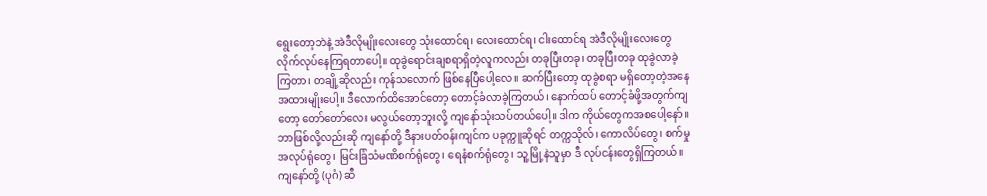ရွေးတော့ဘဲနဲ့ အဲဒီလိုမျိုးလေးတွေ သုံးထောင်ရ၊ လေးထောင်ရ၊ ငါးထောင်ရ အဲဒီလိုမျိုးလေးတွေ လိုက်လုပ်နေကြရတာပေါ့။ ထုခွဲရောင်းချစရာရှိတဲ့လူကလည်း တခုပြီးတခု၊ တခုပြီးတခု ထုခွဲလာခဲ့ကြတာ၊ တချို့ဆိုလည်း ကုန်သလောက် ဖြစ်နေပြီပေါ့လေ။ ဆက်ပြီးတော့ ထုခွဲစရာ မရှိတော့တဲ့အနေအထားမျိုးပေါ့။ ဒီလောက်ထိအောင်တော့ တောင့်ခံလာခဲ့ကြတယ်၊ နောက်ထပ် တောင့်ခံဖို့အတွက်ကျတော့ တော်တော်လေး မလွယ်တော့ဘူးလို့ ကျနော်သုံးသပ်တယ်ပေါ့။ ဒါက ကိုယ်တွေကအစပေါ့နော်။ ဘာဖြစ်လို့လည်းဆို ကျနော်တို့ ဒီနားပတ်ဝန်းကျင်က ပခုက္ကူဆိုရင် တက္ကသိုလ်၊ ကောလိပ်တွေ၊ စက်မှုအလုပ်ရုံတွေ၊ မြင်းခြံသံမဏိစက်ရုံတွေ၊ ရေနံစက်ရုံတွေ၊ သူ့မြို့နဲသူမှာ ဒီ လုပ်ငန်းတွေရှိကြတယ်။ ကျနော်တို့ (ပုဂံ) ဆီ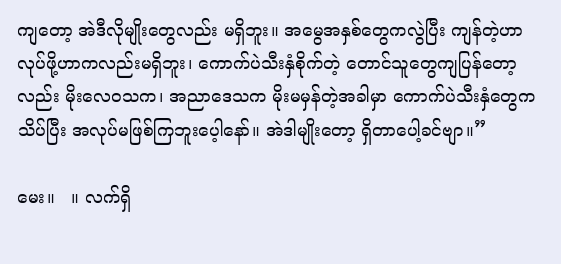ကျတော့ အဲဒီလိုမျိုးတွေလည်း မရှိဘူး။ အမွေအနှစ်တွေကလွဲပြီး ကျန်တဲ့ဟာ လုပ်ဖို့ဟာကလည်းမရှိဘူး၊ ကောက်ပဲသီးနှံစိုက်တဲ့ တောင်သူတွေကျပြန်တော့လည်း မိုးလေဝသက၊ အညာဒေသက မိုးမမှန်တဲ့အခါမှာ ကောက်ပဲသီးနှံတွေက သိပ်ပြီး အလုပ်မဖြစ်ကြဘူးပေ့ါနော်။ အဲဒါမျိုးတော့ ရှိတာပေါ့ခင်ဗျာ။”

မေး။   ။ လက်ရှိ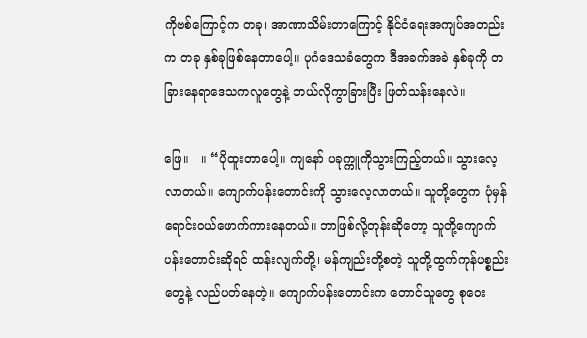ကိုဗစ်ကြောင့်က တခု၊ အာဏာသိမ်းတာကြောင့် နိုင်ငံရေးအကျပ်အတည်းက တခု နှစ်ခုဖြစ်နေတာပေါ့။ ပုဂံဒေသခံတွေက ဒီအခက်အခဲ နှစ်ခုကို တခြားနေရာဒေသကလူတွေနဲ့ ဘယ်လိုကွာခြားပြီး ဖြတ်သန်းနေလဲ။

ဖြေ။   ။ “ပိုထူးတာပေါ့။ ကျနော် ပခုက္ကူကိုသွားကြည့်တယ်။ သွားလေ့လာတယ်။ ကျောက်ပန်းတောင်းကို သွားလေ့လာတယ်။ သူတို့တွေက ပုံမှန်ရောင်းဝယ်ဖောက်ကားနေတယ်။ ဘာဖြစ်လို့တုန်းဆိုတော့ သူတို့ကျောက်ပန်းတောင်းဆိုရင် ထန်းလျက်တို့၊ မန်ကျည်းတို့စတဲ့ သူတို့ထွက်ကုန်ပစ္စည်းတွေနဲ့ လည်ပတ်နေတဲ့။ ကျောက်ပန်းတောင်းက တောင်သူတွေ စုဝေး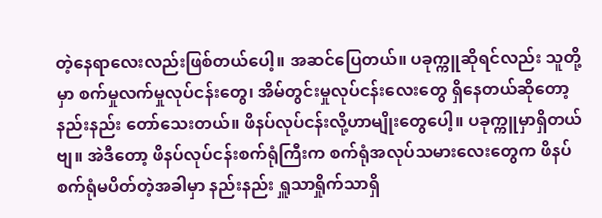တဲ့နေရာလေးလည်းဖြစ်တယ်ပေါ့။ အဆင်ပြေတယ်။ ပခုက္ကူဆိုရင်လည်း သူတို့မှာ စက်မှုလက်မှုလုပ်ငန်းတွေ၊ အိမ်တွင်းမှုလုပ်ငန်းလေးတွေ ရှိနေတယ်ဆိုတော့ နည်းနည်း တော်သေးတယ်။ ဖိနပ်လုပ်ငန်းလို့ဟာမျိုးတွေပေါ့။ ပခုက္ကူမှာရှိတယ်ဗျ။ အဲဒီတော့ ဖိနပ်လုပ်ငန်းစက်ရုံကြီးက စက်ရုံအလုပ်သမားလေးတွေက ဖိနပ်စက်ရုံမပိတ်တဲ့အခါမှာ နည်းနည်း ရှူသာရှိုက်သာရှိ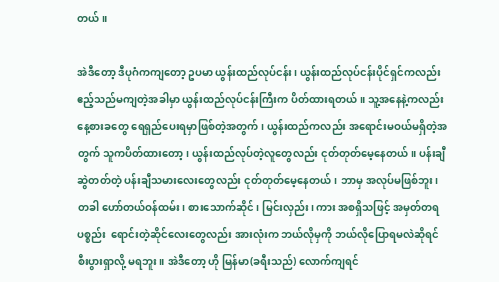တယ်။

အဲဒီတော့ ဒီပုဂံကကျတော့ ဥပမာ ယွန်းထည်လုပ်ငန်း၊ ယွန်းထည်လုပ်ငန်းပိုင်ရှင်ကလည်း ဧည့်သည်မကျတဲ့အခါမှာ ယွန်းထည်လုပ်ငန်းကြီးက ပိတ်ထားရတယ်။ သူ့အနေနဲ့ကလည်း နေ့စားခတွေ ရေရှည်ပေးရမှာဖြစ်တဲ့အတွက်၊ ယွန်းထည်ကလည်း အရောင်းမဝယ်မရှိတဲ့အတွက် သူကပိတ်ထားတော့၊ ယွန်းထည်လုပ်တဲ့လူတွေလည်း ငုတ်တုတ်မေ့နေတယ်။ ပန်းချီဆွဲတတ်တဲ့ ပန်းချီသမားလေးတွေလည်း ငုတ်တုတ်မေ့နေတယ်၊ ဘာမှ အလုပ်မဖြစ်ဘူး၊ တခါ ဟော်တယ်ဝန်ထမ်း၊ စားသောက်ဆိုင်၊ မြင်းလှည်း၊ ကား အစရှိသဖြင့် အမှတ်တရပစ္စည်း  ရောင်းတဲ့ဆိုင်လေးတွေလည်း အားလုံးက ဘယ်လိုမှကို ဘယ်လိုပြောရမလဲဆိုရင် စီးပွားရှာလို့ မရဘူး။ အဲဒီတော့ ဟို မြန်မာ(ခရီးသည်) လောက်ကျရင်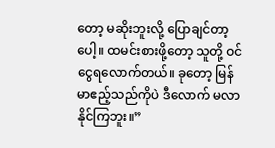တော့ မဆိုးဘူးလို့ ပြောချင်တာ့ပေါ့။ ထမင်းစားဖို့တော့ သူတို့ ဝင်ငွေရလောက်တယ်။ ခုတော့ မြန်မာဧည့်သည်ကိုပဲ ဒီလောက် မလာနိုင်ကြဘူး။”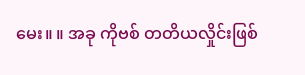မေး။ ။ အခု ကိုဗစ် တတိယလှိုင်းဖြစ်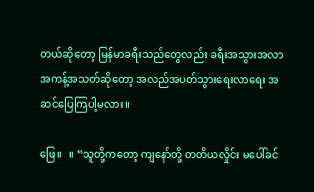တယ်ဆိုတော့ မြန်မာခရီးသည်တွေလည်း ခရီးအသွားအလာအကန့်အသတ်ဆိုတော့ အလည်အပတ်သွားရေးလာရေး အဆင်ပြေကြပါ့မလား။

ဖြေ။   ။ “သူတို့ကတော့ ကျနော်တို့ တတိယလှိုင်း မပေါ်ခင်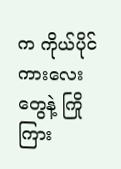က ကိုယ်ပိုင်ကားလေးတွေနဲ့ ကြိုကြား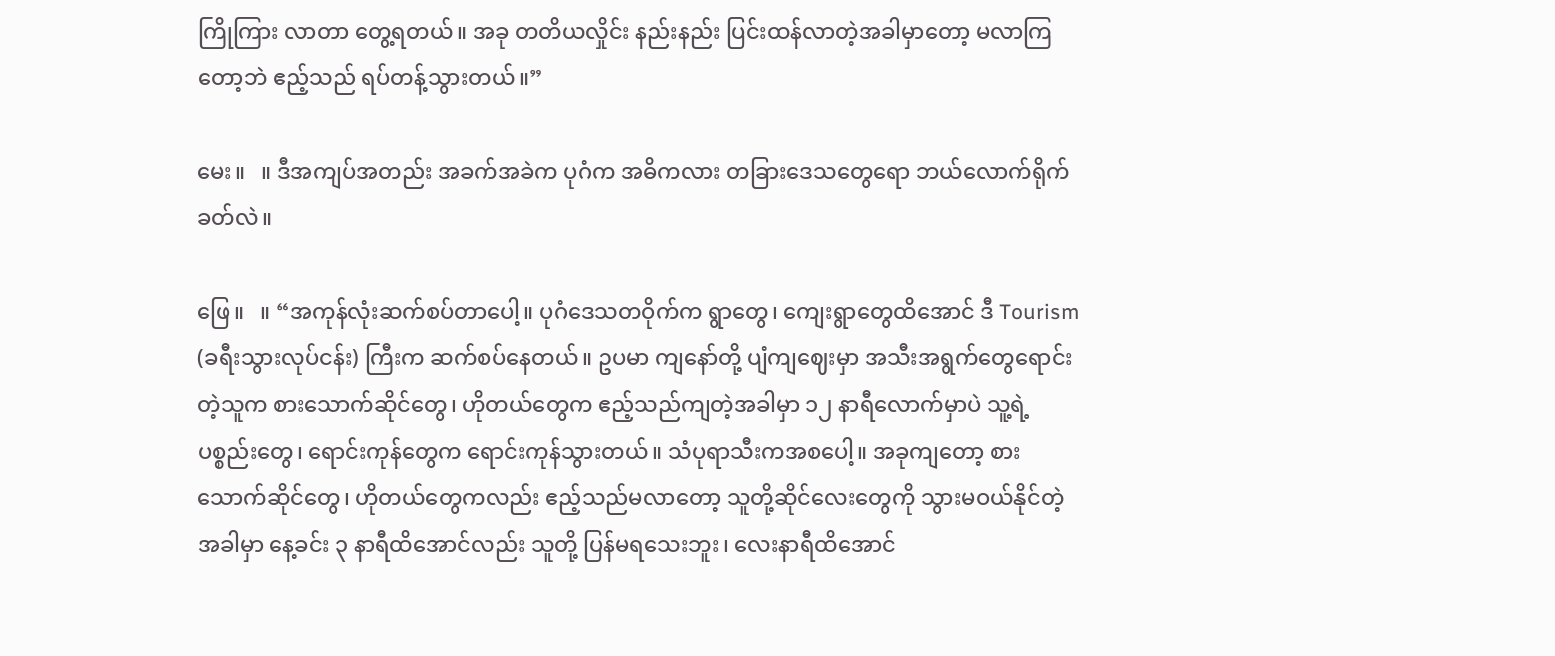ကြိုကြား လာတာ တွေ့ရတယ်။ အခု တတိယလှိုင်း နည်းနည်း ပြင်းထန်လာတဲ့အခါမှာတော့ မလာကြတော့ဘဲ ဧည့်သည် ရပ်တန့်သွားတယ်။”

မေး။   ။ ဒီအကျပ်အတည်း အခက်အခဲက ပုဂံက အဓိကလား တခြားဒေသတွေရော ဘယ်လောက်ရိုက်ခတ်လဲ။

ဖြေ။   ။ “အကုန်လုံးဆက်စပ်တာပေါ့။ ပုဂံဒေသတဝိုက်က ရွာတွေ၊ ကျေးရွာတွေထိအောင် ဒီ Tourism (ခရီးသွားလုပ်ငန်း) ကြီးက ဆက်စပ်နေတယ်။ ဥပမာ ကျနော်တို့ ပျံကျဈေးမှာ အသီးအရွက်တွေရောင်းတဲ့သူက စားသောက်ဆိုင်တွေ၊ ဟိုတယ်တွေက ဧည့်သည်ကျတဲ့အခါမှာ ၁၂ နာရီလောက်မှာပဲ သူ့ရဲ့ပစ္စည်းတွေ၊ ရောင်းကုန်တွေက ရောင်းကုန်သွားတယ်။ သံပုရာသီးကအစပေါ့။ အခုကျတော့ စားသောက်ဆိုင်တွေ၊ ဟိုတယ်တွေကလည်း ဧည့်သည်မလာတော့ သူတို့ဆိုင်လေးတွေကို သွားမဝယ်နိုင်တဲ့အခါမှာ နေ့ခင်း ၃ နာရီထိအောင်လည်း သူတို့ ပြန်မရသေးဘူး၊ လေးနာရီထိအောင်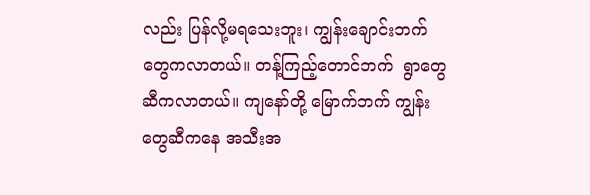လည်း ပြန်လို့မရသေးဘူး၊ ကျွန်းချောင်းဘက်တွေကလာတယ်။ တန့်ကြည့်တောင်ဘက်  ရွာတွေဆီကလာတယ်။ ကျနော်တို့ မြောက်ဘက် ကျွန်းတွေဆီကနေ အသီးအ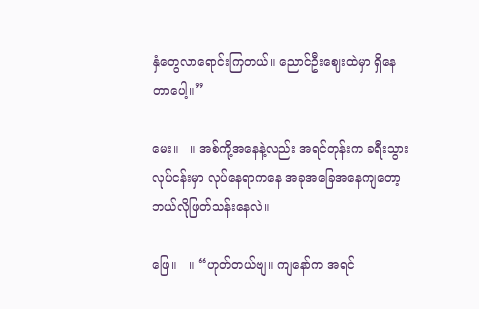နှံတွေလာရောင်းကြတယ်။ ညောင်ဦးဈေးထဲမှာ ရှိနေတာပေါ့။”

မေး။   ။ အစ်ကို့အနေနဲ့လည်း အရင်တုန်းက ခရီးသွားလုပ်ငန်းမှာ လုပ်နေရာကနေ အခုအခြေအနေကျတော့ ဘယ်လိုဖြတ်သန်းနေလဲ။

ဖြေ။   ။ “ဟုတ်တယ်ဗျ။ ကျနော်က အရင်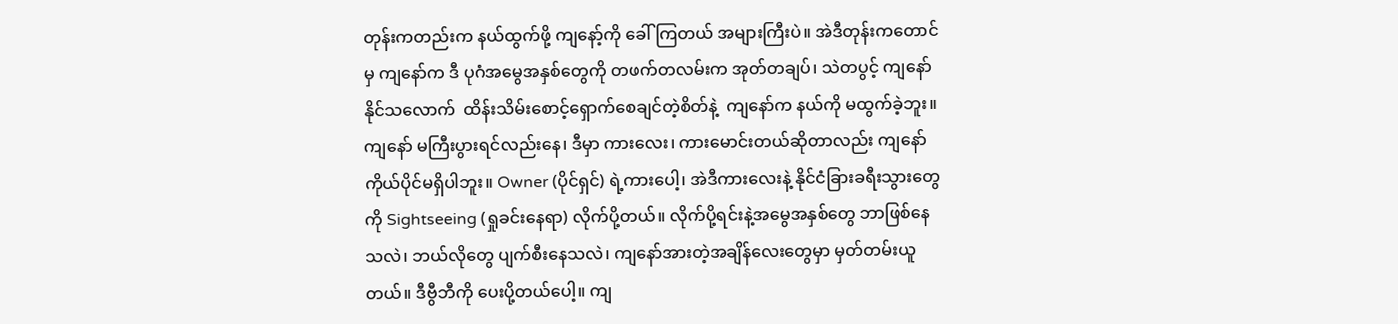တုန်းကတည်းက နယ်ထွက်ဖို့ ကျနော့်ကို ခေါ်ကြတယ် အများကြီးပဲ။ အဲဒီတုန်းကတောင်မှ ကျနော်က ဒီ ပုဂံအမွေအနှစ်တွေကို တဖက်တလမ်းက အုတ်တချပ်၊ သဲတပွင့် ကျနော်နိုင်သလောက်  ထိန်းသိမ်းစောင့်ရှောက်စေချင်တဲ့စိတ်နဲ့  ကျနော်က နယ်ကို မထွက်ခဲ့ဘူး။ ကျနော် မကြီးပွားရင်လည်းနေ၊ ဒီမှာ ကားလေး၊ ကားမောင်းတယ်ဆိုတာလည်း ကျနော် ကိုယ်ပိုင်မရှိပါဘူး။ Owner (ပိုင်ရှင်) ရဲ့ကားပေါ့၊ အဲဒီကားလေးနဲ့ နိုင်ငံခြားခရီးသွားတွေကို Sightseeing (ရှုခင်းနေရာ) လိုက်ပို့တယ်။ လိုက်ပို့ရင်းနဲ့အမွေအနှစ်တွေ ဘာဖြစ်နေသလဲ၊ ဘယ်လိုတွေ ပျက်စီးနေသလဲ၊ ကျနော်အားတဲ့အချိန်လေးတွေမှာ မှတ်တမ်းယူတယ်။ ဒီဗွီဘီကို ပေးပို့တယ်ပေါ့။ ကျ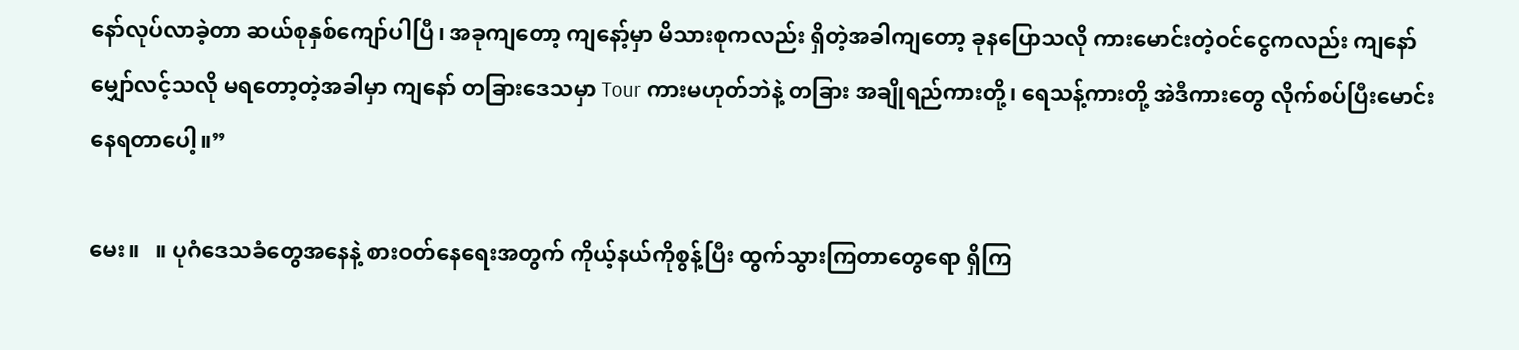နော်လုပ်လာခဲ့တာ ဆယ်စုနှစ်ကျော်ပါပြီ၊ အခုကျတော့ ကျနော့်မှာ မိသားစုကလည်း ရှိတဲ့အခါကျတော့ ခုနပြောသလို ကားမောင်းတဲ့ဝင်ငွေကလည်း ကျနော်မျှော်လင့်သလို မရတော့တဲ့အခါမှာ ကျနော် တခြားဒေသမှာ Tour ကားမဟုတ်ဘဲနဲ့ တခြား အချိုရည်ကားတို့၊ ရေသန့်ကားတို့ အဲဒီကားတွေ လိုက်စပ်ပြီးမောင်းနေရတာပေါ့။”

မေး။   ။ ပုဂံဒေသခံတွေအနေနဲ့ စားဝတ်နေရေးအတွက် ကိုယ့်နယ်ကိုစွန့်ပြီး ထွက်သွားကြတာတွေရော ရှိကြ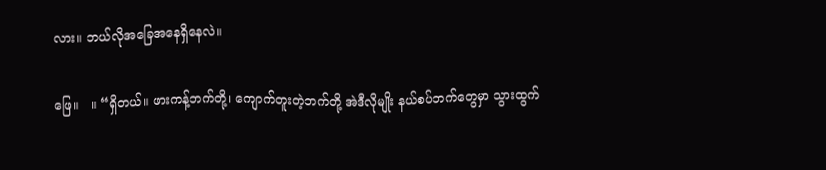လား။ ဘယ်လိုအခြေအနေရှိနေလဲ။

ဖြေ။   ။ “ရှိတယ်။ ဖားကန့်ဘက်တို့၊ ကျောက်တူးတဲ့ဘက်တို့ အဲဒီလိုမျိုး နယ်စပ်ဘက်တွေမှာ သွားထွက်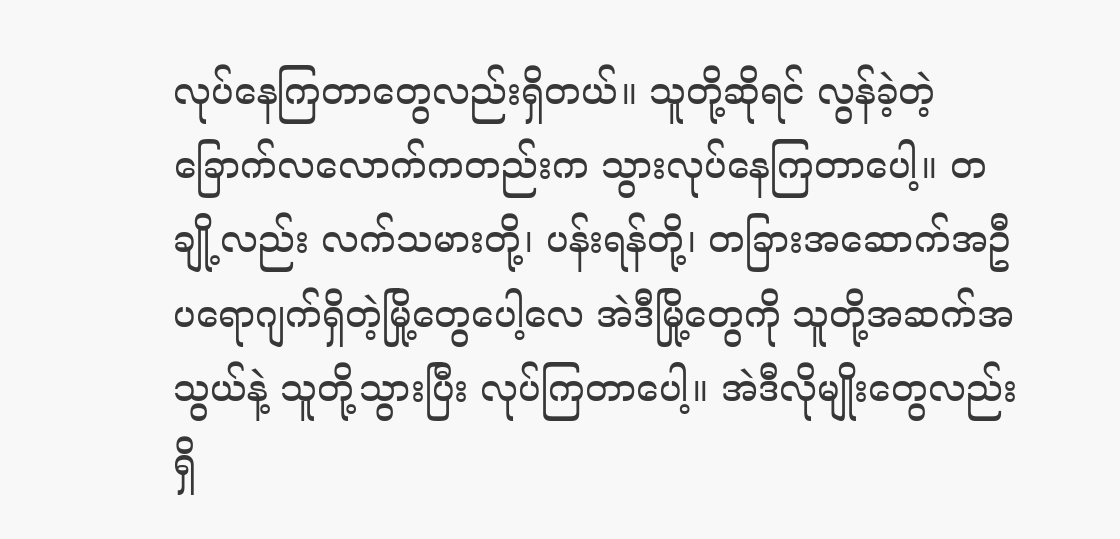လုပ်နေကြတာတွေလည်းရှိတယ်။ သူတို့ဆိုရင် လွန်ခဲ့တဲ့ ခြောက်လလောက်ကတည်းက သွားလုပ်နေကြတာပေါ့။ တချို့လည်း လက်သမားတို့၊ ပန်းရန်တို့၊ တခြားအဆောက်အဦ ပရောဂျက်ရှိတဲ့မြို့တွေပေါ့လေ အဲဒီမြို့တွေကို သူတို့အဆက်အသွယ်နဲ့ သူတို့သွားပြီး လုပ်ကြတာပေါ့။ အဲဒီလိုမျိုးတွေလည်း ရှိ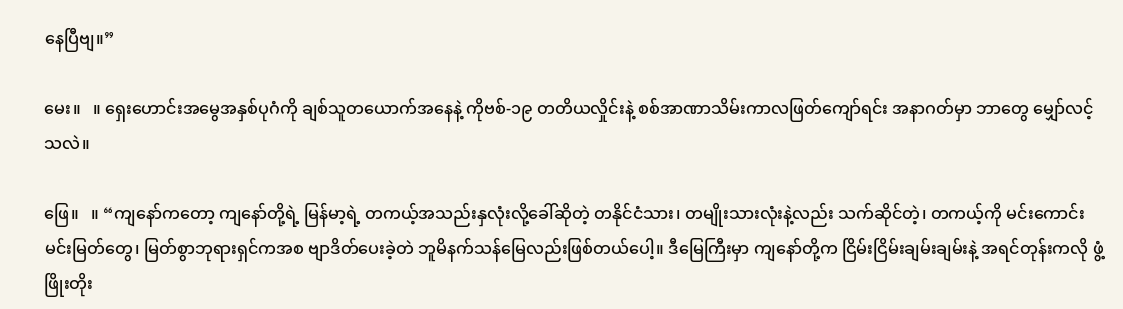နေပြီဗျ။”

မေး။   ။ ရှေးဟောင်းအမွေအနှစ်ပုဂံကို ချစ်သူတယောက်အနေနဲ့ ကိုဗစ်-၁၉ တတိယလှိုင်းနဲ့ စစ်အာဏာသိမ်းကာလဖြတ်ကျော်ရင်း အနာဂတ်မှာ ဘာတွေ မျှော်လင့်သလဲ။

ဖြေ။   ။ “ကျနော်ကတော့ ကျနော်တို့ရဲ့ မြန်မာ့ရဲ့ တကယ့်အသည်းနှလုံးလို့ခေါ်ဆိုတဲ့ တနိုင်ငံသား၊ တမျိုးသားလုံးနဲ့လည်း သက်ဆိုင်တဲ့၊ တကယ့်ကို မင်းကောင်းမင်းမြတ်တွေ၊ မြတ်စွာဘုရားရှင်ကအစ ဗျာဒိတ်ပေးခဲ့တဲ ဘူမိနက်သန်မြေလည်းဖြစ်တယ်ပေါ့။ ဒီမြေကြီးမှာ ကျနော်တို့က ငြိမ်းငြိမ်းချမ်းချမ်းနဲ့ အရင်တုန်းကလို ဖွံ့ဖြိုးတိုး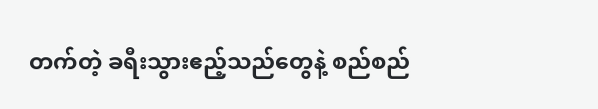တက်တဲ့ ခရီးသွားဧည့်သည်တွေနဲ့ စည်စည်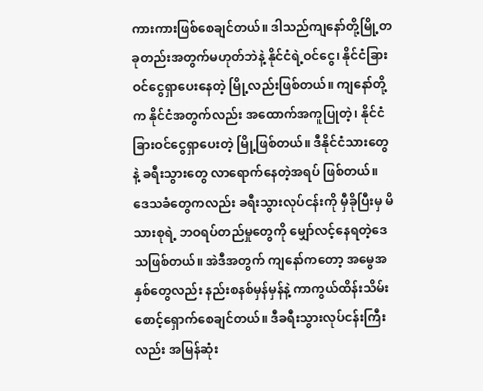ကားကားဖြစ်စေချင်တယ်။ ဒါသည်ကျနော်တို့မြို့တခုတည်းအတွက်မဟုတ်ဘဲနဲ့ နိုင်ငံရဲ့ဝင်ငွေ၊ နိုင်ငံခြားဝင်ငွေရှာပေးနေတဲ့ မြို့လည်းဖြစ်တယ်။ ကျနော်တို့က နိုင်ငံအတွက်လည်း အထောက်အကူပြုတဲ့၊ နိုင်ငံခြားဝင်ငွေရှာပေးတဲ့ မြို့ဖြစ်တယ်။ ဒီနိုင်ငံသားတွေနဲ့ ခရီးသွားတွေ လာရောက်နေတဲ့အရပ် ဖြစ်တယ်။ ဒေသခံတွေကလည်း ခရီးသွားလုပ်ငန်းကို မှီခိုပြီးမှ မိသားစုရဲ့ ဘဝရပ်တည်မှုတွေကို မျှော်လင့်နေရတဲ့ဒေသဖြစ်တယ်။ အဲဒီအတွက် ကျနော်ကတော့ အမွေအနှစ်တွေလည်း နည်းစနစ်မှန်မှန်နဲ့ ကာကွယ်ထိန်းသိမ်းစောင့်ရှောက်စေချင်တယ်။ ဒီခရီးသွားလုပ်ငန်းကြီးလည်း အမြန်ဆုံး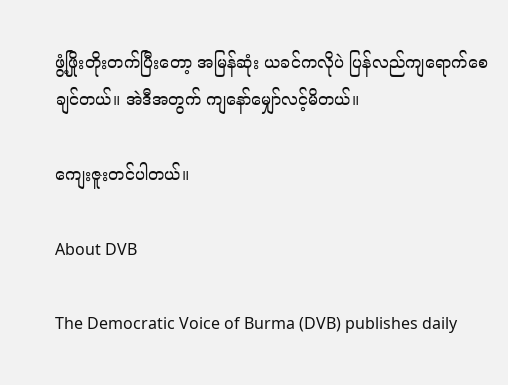ဖွံ့ဖြိုးတိုးတက်ပြီးတော့ အမြန်ဆုံး ယခင်ကလိုပဲ ပြန်လည်ကျရောက်စေချင်တယ်။ အဲဒီအတွက် ကျနော်မျှော်လင့်မိတယ်။

ကျေးဇူးတင်ပါတယ်။

About DVB

The Democratic Voice of Burma (DVB) publishes daily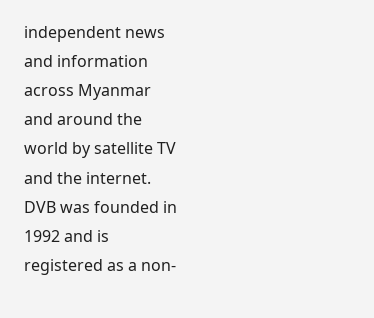independent news and information across Myanmar and around the world by satellite TV and the internet. DVB was founded in 1992 and is registered as a non-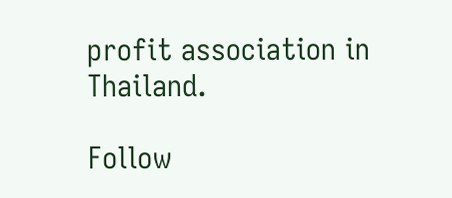profit association in Thailand.

Follow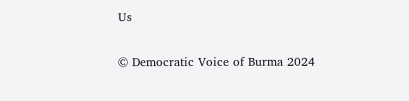Us

© Democratic Voice of Burma 2024